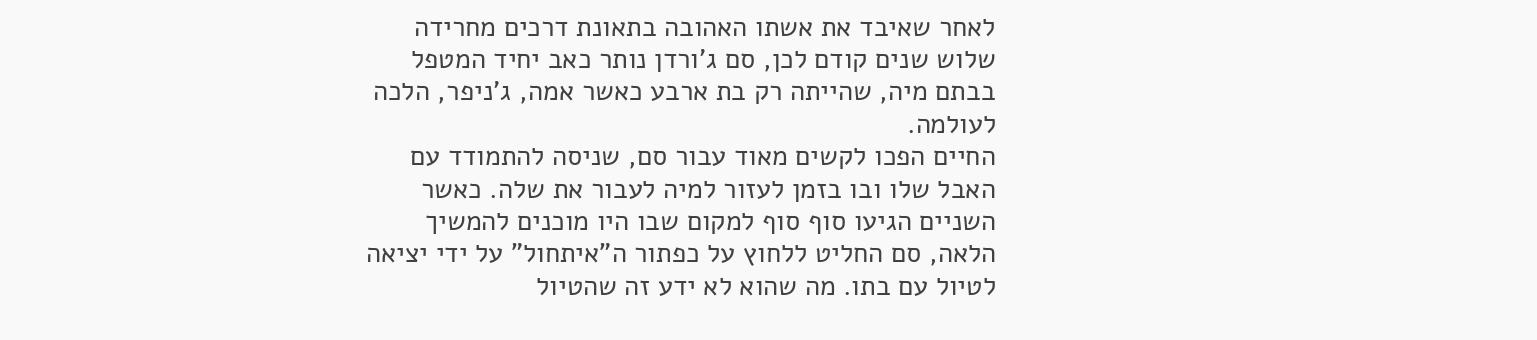לאחר שאיבד את אשתו האהובה בתאונת דרכים מחרידה שלוש שנים קודם לכן, סם ג'ורדן נותר כאב יחיד המטפל בבתם מיה, שהייתה רק בת ארבע כאשר אמה, ג'ניפר, הלכה לעולמה.
החיים הפכו לקשים מאוד עבור סם, שניסה להתמודד עם האבל שלו ובו בזמן לעזור למיה לעבור את שלה. כאשר השניים הגיעו סוף סוף למקום שבו היו מוכנים להמשיך הלאה, סם החליט ללחוץ על כפתור ה"איתחול" על ידי יציאה לטיול עם בתו. מה שהוא לא ידע זה שהטיול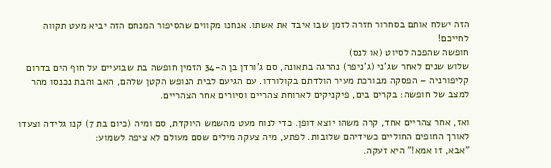הזה ישלח אותם בסחרור חזרה לזמן שבו איבד את אשתו. אנחנו מקווים שהסיפור המנחם הזה יביא מעט תקווה לחייכם!
חופשה שהפכה לסיוט (או לנס)
שלוש שנים לאחר שג'ני (ג'ניפר) נהרגה בתאונה, סם ג'ורדן בן ה-34 הזמין חופשה בת שבועיים על חוף הים בדרום קליפורניה – הפסקה מבורכת מעיר הולדתם בקולורדו. עם הגיעם לבית הנופש הקטן שלהם, האב והבת נכנסו מהר למצב של חופשה: בקרים בים, פיקניקים לארוחת צהריים וסיורים אחר הצהריים.

ואז, אחר צהריים אחד, קרה משהו יוצא דופן. כדי לנוח מעט מהשמש היוקדת, סם ומיה (כיום בת 7) קנו גלידה וצעדו לאורך החופים החוליים כשידיהם שלובות. לפתע, מיה צעקה מילים שסם מעולם לא ציפה לשמוע:
"אבא, זו אמא!" היא זעקה.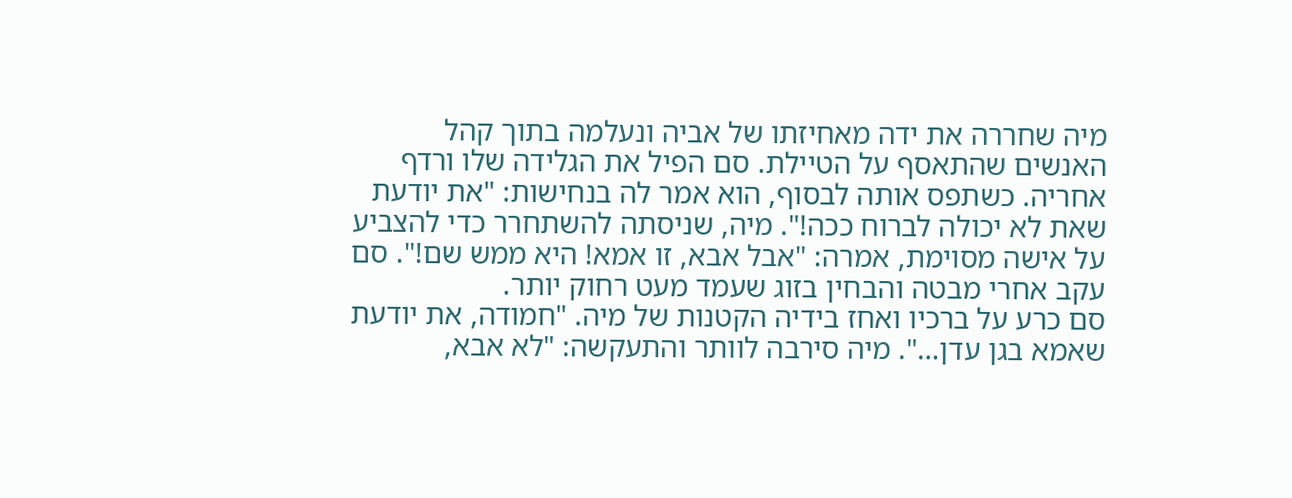מיה שחררה את ידה מאחיזתו של אביה ונעלמה בתוך קהל האנשים שהתאסף על הטיילת. סם הפיל את הגלידה שלו ורדף אחריה. כשתפס אותה לבסוף, הוא אמר לה בנחישות: "את יודעת שאת לא יכולה לברוח ככה!". מיה, שניסתה להשתחרר כדי להצביע על אישה מסוימת, אמרה: "אבל אבא, זו אמא! היא ממש שם!". סם עקב אחרי מבטה והבחין בזוג שעמד מעט רחוק יותר.
סם כרע על ברכיו ואחז בידיה הקטנות של מיה. "חמודה, את יודעת שאמא בגן עדן…". מיה סירבה לוותר והתעקשה: "לא אבא,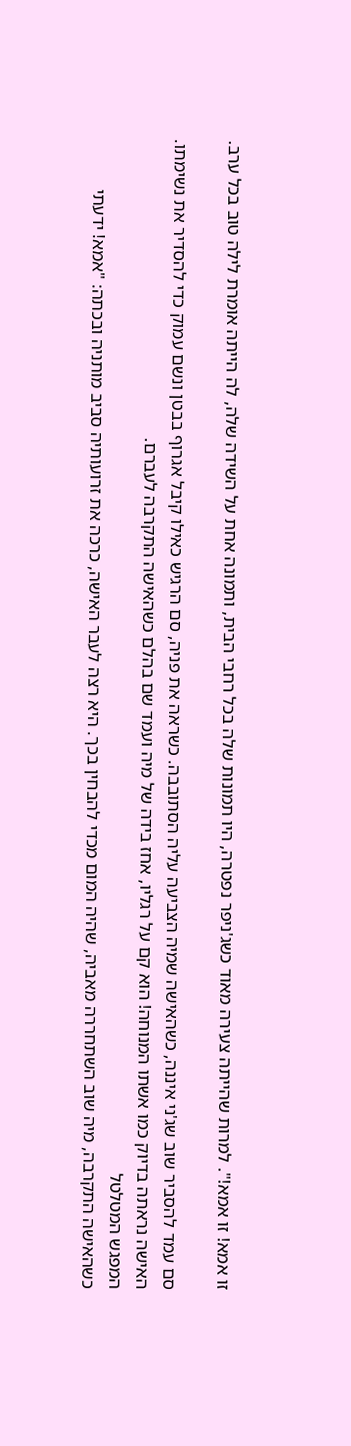זו אמא! זו אמא!". למרות שהייתה צעירה מאוד כשג'ניפר נפטרה, היו תמונות שלה בכל רחבי הבית, ותמונה אחת על השידה שלה, לה הייתה אומרת לילה טוב בכל ערב.

סם עמד להסביר שוב שג'ני איננה, כשהאישה שמיה הצביעה עליה הסתובבה. כשראה את פניה, סם הרגיש כאילו קיבל אגרוף בבטן ונשם עמוק כדי להסדיר את נשימתו. האישה נראתה בדיוק כמו אשתו המנוחה! הוא קם על רגליו, אחז בידה של מיה ועמד שם בהלם כשהאישה התקרבה לעברם.
המפגש המטלטל
כשהאישה התקרבה, מיה שוב השתחררה מאביה, שהיה המום מכדי להבחין בכך. היא רצה לעבר האישה, כרכה את זרועותיה סביב מותניה ובכתה: "אמא! ידעתי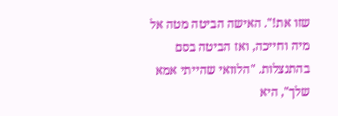שזו את!". האישה הביטה מטה אל מיה וחייכה, ואז הביטה בסם בהתנצלות. "הלוואי שהייתי אמא שלך", היא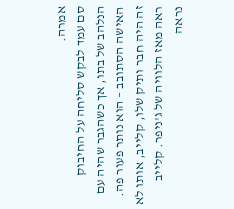אמרה.
סם עמד לבקש סליחה על החיבוק הנלהב של בתו, אך כשהגבר שהיה עם האישה הסתובב – הוא נותר פעור פה. זה היה חבר ותיק שלו, קלייב, אותו לא ראה מאז הלוויה של ג'ניפר. קלייב נראה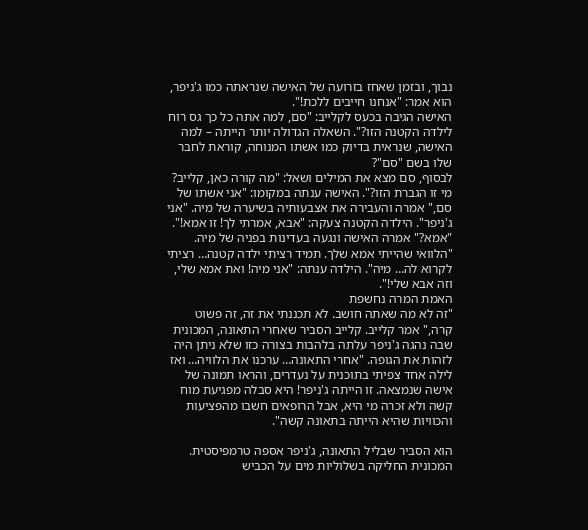נבוך, ובזמן שאחז בזרועה של האישה שנראתה כמו ג'ניפר, הוא אמר: "אנחנו חייבים ללכת!".
האישה הגיבה בכעס לקלייב: "סם, למה אתה כל כך גס רוח לילדה הקטנה הזו?". השאלה הגדולה יותר הייתה – למה האישה, שנראית בדיוק כמו אשתו המנוחה, קוראת לחבר שלו בשם "סם"?
לבסוף, סם מצא את המילים ושאל: "מה קורה כאן, קלייב? מי זו הגברת הזו?". האישה ענתה במקומו: "אני אשתו של סם," אמרה והעבירה את אצבעותיה בשיערה של מיה. "אני ג'ניפר". הילדה הקטנה צעקה: "אבא, אמרתי לך! זו אמא!".
"אמא?" אמרה האישה ונגעה בעדינות בפניה של מיה. "הלוואי שהייתי אמא שלך. תמיד רציתי ילדה קטנה… רציתי לקרוא לה… מיה". הילדה ענתה: "אני מיה! ואת אמא שלי, וזה אבא שלי!".
האמת המרה נחשפת
"זה לא מה שאתה חושב. לא תכננתי את זה, זה פשוט קרה," אמר קלייב. קלייב הסביר שאחרי התאונה, המכונית שבה נהגה ג'ניפר עלתה בלהבות בצורה כזו שלא ניתן היה לזהות את הגופה. "אחרי התאונה… ערכנו את הלוויה… ואז לילה אחד צפיתי בתוכנית על נעדרים, והראו תמונה של אישה שנמצאה. זו הייתה ג'ניפר! היא סבלה מפגיעת מוח קשה ולא זכרה מי היא, אבל הרופאים חשבו מהפציעות והכוויות שהיא הייתה בתאונה קשה".

הוא הסביר שבליל התאונה, ג'ניפר אספה טרמפיסטית. המכונית החליקה בשלוליות מים על הכביש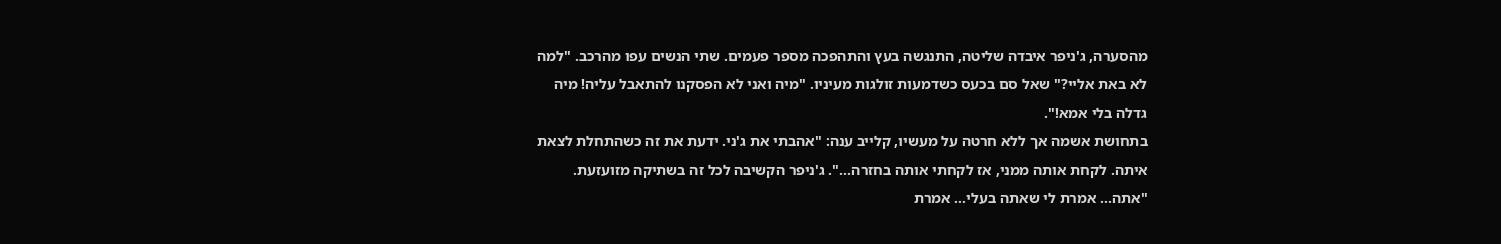מהסערה, ג'ניפר איבדה שליטה, התנגשה בעץ והתהפכה מספר פעמים. שתי הנשים עפו מהרכב. "למה לא באת אליי?" שאל סם בכעס כשדמעות זולגות מעיניו. "מיה ואני לא הפסקנו להתאבל עליה! מיה גדלה בלי אמא!".
בתחושת אשמה אך ללא חרטה על מעשיו, קלייב ענה: "אהבתי את ג'ני. ידעת את זה כשהתחלת לצאת איתה. לקחת אותה ממני, אז לקחתי אותה בחזרה…". ג'ניפר הקשיבה לכל זה בשתיקה מזועזעת. "אתה… אמרת לי שאתה בעלי… אמרת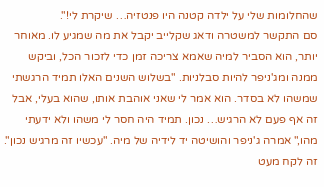שהחלומות שלי על ילדה קטנה היו פנטזיה… שיקרת לי!".
סם התקשר למשטרה ודאג שקלייב יקבל את מה שמגיע לו. מאוחר יותר, הוא הסביר למיה שאמא צריכה זמן כדי לזכור הכל, וביקש ממנה ומג'ניפר להיות סבלניות. "בשלוש השנים האלו תמיד הרגשתי שמשהו לא בסדר. הוא אמר לי שאני אוהבת אותו, שהוא בעלי, אבל זה אף פעם לא הרגיש… נכון. תמיד היה חסר לי משהו ולא ידעתי מהו," אמרה ג'ניפר והושיטה יד לידיה של מיה. "עכשיו זה מרגיש נכון".
זה לקח מעט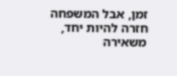זמן, אבל המשפחה חזרה להיות יחד, משאירה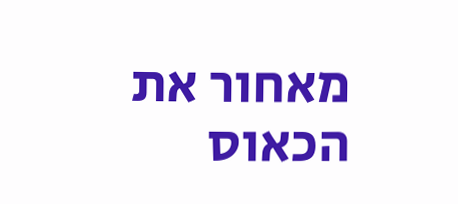מאחור את הכאוס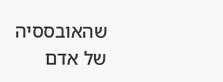שהאובססיה של אדם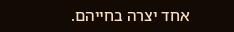אחד יצרה בחייהם.